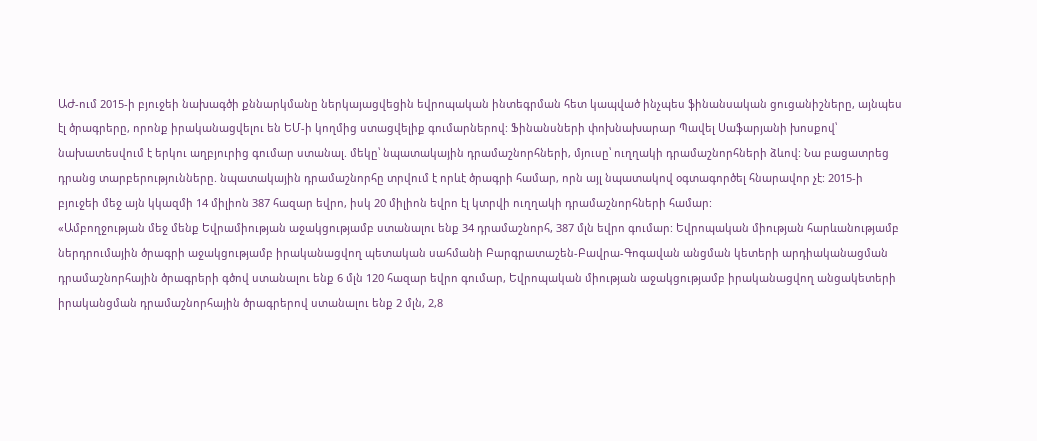ԱԺ-ում 2015-ի բյուջեի նախագծի քննարկմանը ներկայացվեցին եվրոպական ինտեգրման հետ կապված ինչպես ֆինանսական ցուցանիշները, այնպես էլ ծրագրերը, որոնք իրականացվելու են ԵՄ-ի կողմից ստացվելիք գումարներով: Ֆինանսների փոխնախարար Պավել Սաֆարյանի խոսքով՝ նախատեսվում է երկու աղբյուրից գումար ստանալ. մեկը՝ նպատակային դրամաշնորհների, մյուսը՝ ուղղակի դրամաշնորհների ձևով: Նա բացատրեց դրանց տարբերությունները. նպատակային դրամաշնորհը տրվում է որևէ ծրագրի համար, որն այլ նպատակով օգտագործել հնարավոր չէ: 2015-ի բյուջեի մեջ այն կկազմի 14 միլիոն 387 հազար եվրո, իսկ 20 միլիոն եվրո էլ կտրվի ուղղակի դրամաշնորհների համար:
«Ամբողջության մեջ մենք Եվրամիության աջակցությամբ ստանալու ենք 34 դրամաշնորհ, 387 մլն եվրո գումար: Եվրոպական միության հարևանությամբ ներդրումային ծրագրի աջակցությամբ իրականացվող պետական սահմանի Բարգրատաշեն-Բավրա-Գոգավան անցման կետերի արդիականացման դրամաշնորհային ծրագրերի գծով ստանալու ենք 6 մլն 120 հազար եվրո գումար, Եվրոպական միության աջակցությամբ իրականացվող անցակետերի իրականցման դրամաշնորհային ծրագրերով ստանալու ենք 2 մլն, 2,8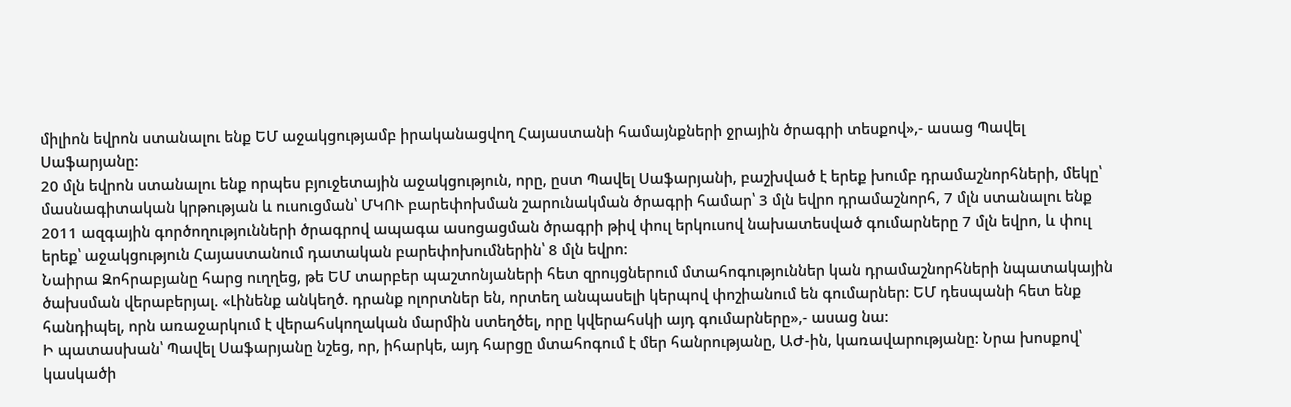միլիոն եվրոն ստանալու ենք ԵՄ աջակցությամբ իրականացվող Հայաստանի համայնքների ջրային ծրագրի տեսքով»,- ասաց Պավել Սաֆարյանը:
20 մլն եվրոն ստանալու ենք որպես բյուջետային աջակցություն, որը, ըստ Պավել Սաֆարյանի, բաշխված է երեք խումբ դրամաշնորհների, մեկը՝ մասնագիտական կրթության և ուսուցման՝ ՄԿՈՒ բարեփոխման շարունակման ծրագրի համար՝ 3 մլն եվրո դրամաշնորհ, 7 մլն ստանալու ենք 2011 ազգային գործողությունների ծրագրով ապագա ասոցացման ծրագրի թիվ փուլ երկուսով նախատեսված գումարները 7 մլն եվրո, և փուլ երեք՝ աջակցություն Հայաստանում դատական բարեփոխումներին՝ 8 մլն եվրո:
Նաիրա Զոհրաբյանը հարց ուղղեց, թե ԵՄ տարբեր պաշտոնյաների հետ զրույցներում մտահոգություններ կան դրամաշնորհների նպատակային ծախսման վերաբերյալ. «Լինենք անկեղծ. դրանք ոլորտներ են, որտեղ անպասելի կերպով փոշիանում են գումարներ: ԵՄ դեսպանի հետ ենք հանդիպել, որն առաջարկում է վերահսկողական մարմին ստեղծել, որը կվերահսկի այդ գումարները»,- ասաց նա:
Ի պատասխան՝ Պավել Սաֆարյանը նշեց, որ, իհարկե, այդ հարցը մտահոգում է մեր հանրությանը, ԱԺ-ին, կառավարությանը: Նրա խոսքով՝ կասկածի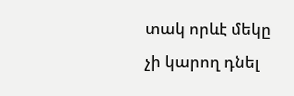տակ որևէ մեկը չի կարող դնել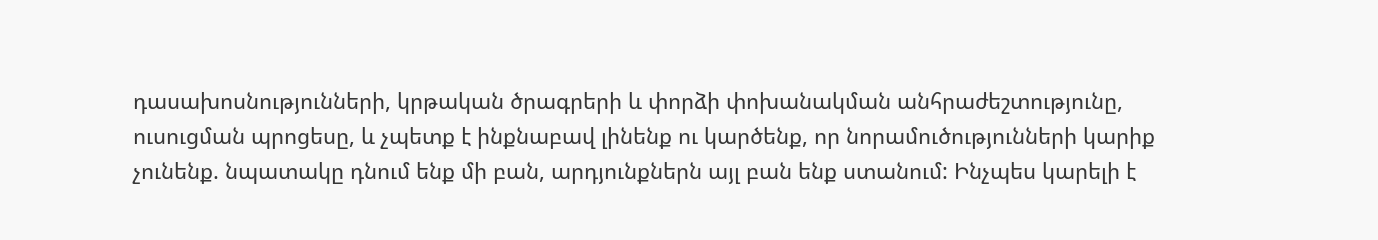դասախոսնությունների, կրթական ծրագրերի և փորձի փոխանակման անհրաժեշտությունը, ուսուցման պրոցեսը, և չպետք է ինքնաբավ լինենք ու կարծենք, որ նորամուծությունների կարիք չունենք. նպատակը դնում ենք մի բան, արդյունքներն այլ բան ենք ստանում: Ինչպես կարելի է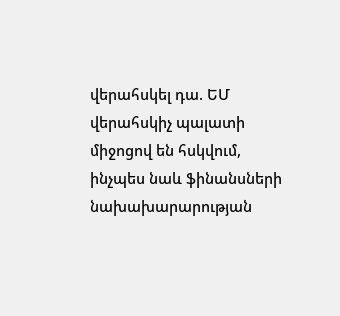վերահսկել դա. ԵՄ վերահսկիչ պալատի միջոցով են հսկվում, ինչպես նաև ֆինանսների նախախարարության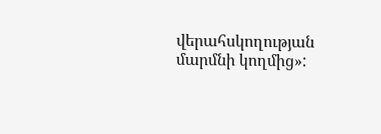վերահսկողության մարմնի կողմից»: